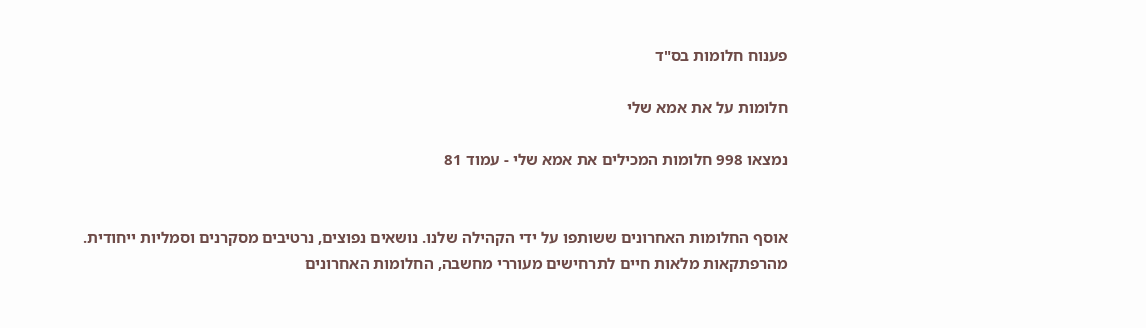פענוח חלומות בס"ד

חלומות על את אמא שלי

נמצאו 998 חלומות המכילים את אמא שלי - עמוד 81


אוסף החלומות האחרונים ששותפו על ידי הקהילה שלנו. נושאים נפוצים, נרטיבים מסקרנים וסמליות ייחודית. מהרפתקאות מלאות חיים לתרחישים מעוררי מחשבה, החלומות האחרונים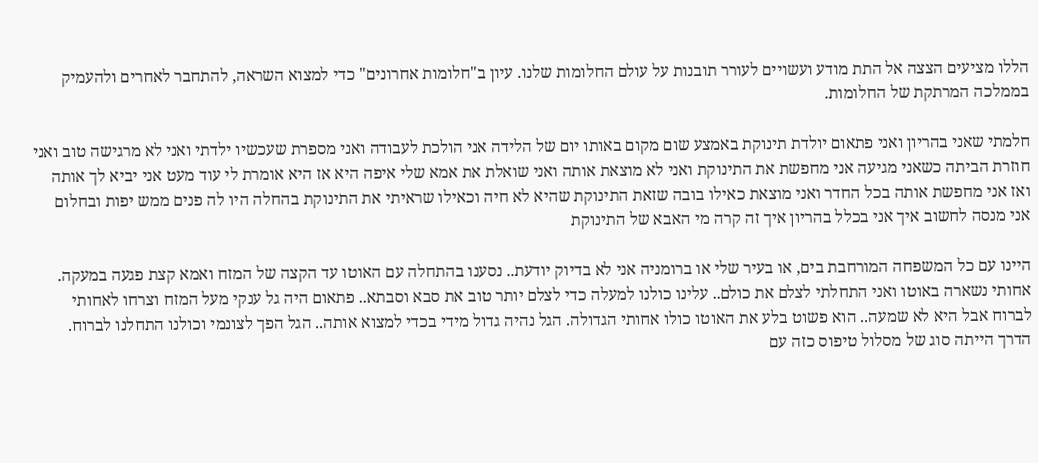הללו מציעים הצצה אל התת מודע ועשויים לעורר תובנות על עולם החלומות שלנו. עיון ב"חלומות אחרונים" כדי למצוא השראה, להתחבר לאחרים ולהעמיק בממלכה המרתקת של החלומות.

חלמתי שאני בהריון ואני פתאום יולדת תינוקת באמצע שום מקום באותו יום של הלידה אני הולכת לעבודה ואני מספרת שעכשיו ילדתי ואני לא מרגישה טוב ואני חוזרת הביתה כשאני מגיעה אני מחפשת את התינוקת ואני לא מוצאת אותה ואני שואלת את אמא שלי איפה היא אז היא אומרת לי עוד מעט אני יביא לך אותה ואז אני מחפשת אותה בכל החדר ואני מוצאת כאילו בובה שזאת התינוקת שהיא לא חיה וכאילו שראיתי את התינוקת בהחלה היו לה פנים ממש יפות ובחלום אני מנסה לחשוב איך אני בכלל בהריון איך זה קרה מי האבא של התינוקת

היינו עם כל המשפחה המורחבת בים, או בעיר שלי או ברומניה אני לא בדיוק יודעת.. נסענו בהתחלה עם האוטו עד הקצה של המזח ואמא קצת פגעה במעקה. אחותי נשארה באוטו ואני התחלתי לצלם את כולם.. עלינו כולנו למעלה כדי לצלם יותר טוב את סבא וסבתא.. פתאום היה גל ענקי מעל המזח וצרחו לאחותי לברוח אבל היא לא שמעה.. הוא פשוט בלע את האוטו כולו אחותי הגדולה. הגל נהיה גדול מידי בכדי למצוא אותה.. הגל הפך לצונמי וכולנו התחלנו לברוח. הדרך הייתה סוג של מסלול טיפוס כזה עם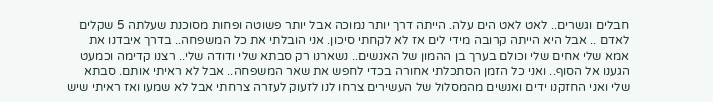חבלים וגשרים.. לאט לאט הים עלה. הייתה דרך יותר נמוכה אבל יותר פשוטה ופחות מסוכנת שעלתה 5 שקלים לאדם .. אבל היא הייתה קרובה מידי לים אז לא לקחתי סיכון. אני הובלתי את כל המשפחה.. בדרך איבדנו את אמא שלי אחים שלי וכולם בערך בן ההמון של האנשים.. נשארנו רק סבתא שלי ודודה שלי.. רצנו קדימה וכמעט הגענו אל הסוף.. ואני כל הזמן הסתכלתי אחורה בכדי לחפש את שאר המשפחה.. אבל לא ראיתי אותם. סבתא שלי ואני החזקנו ידים ואנשים מהמסלול של העשירים צרחו לנו לזעוק לעזרה צרחתי אבל לא שמעו ואז ראיתי שיש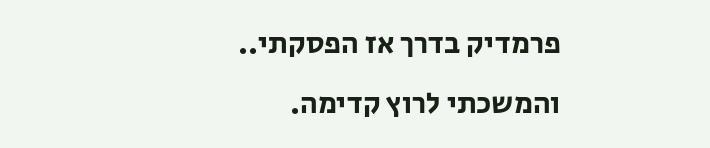פרמדיק בדרך אז הפסקתי.. והמשכתי לרוץ קדימה.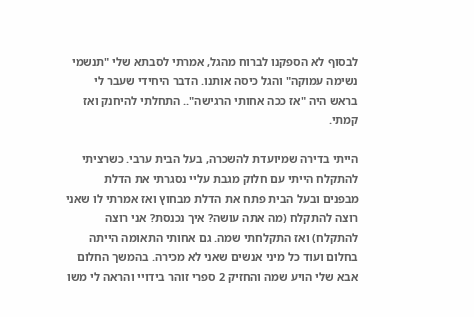לבסוף לא הספקנו לברוח מהגל, אמרתי לסבתא שלי "תנשמי נשימה עמוקה" והגל כיסה אותנו. הדבר היחידי שעבר לי בראש היה "אז ככה אחותי הרגישה".. התחלתי להיחנק ואז קמתי.

הייתי בדירה שמיועדת להשכרה, בעל הבית ערבי. כשרציתי להתקלח הייתי עם חלוק מגבת עליי נסגרתי את הדלת מבפנים ובעל הבית פתח את הדלת מבחוץ ואז אמרתי לו שאני רוצה להתקלח (מה אתה עושה? איך נכנסת? אני רוצה להתקלח) ואז התקלחתי שמה. גם אחותי התאומה הייתה בחלום ועוד כל מיני אנשים שאני לא מכירה. בהמשך החלום אבא שלי הויע שמה והחזיק 2 ספרי זוהר בידויי והראה לי משו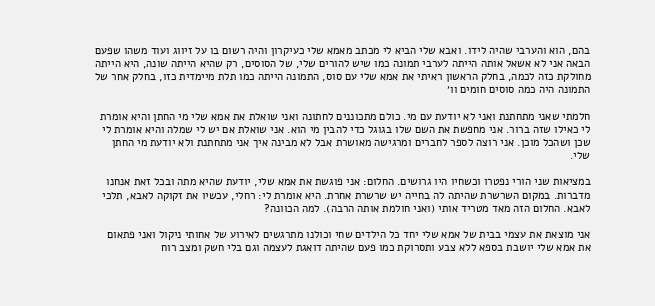בהם, הוא והערבי שהיה לידו. ואבא שלי הביא לי מכתב מאמא שלי כעיקרון והיה רשום בו על זיווג ועוד משהו שפעם הבאה אני לא אשאל אותה הייתה לערבי תמונה כמו שיש להורים שלי, של הסוסים, רק שהיא הייתה שונה, היא הייתה מחולקת כזה לכמה, בחלק הראשון ראיתי את אמא שלי עם סוס, התמונה הייתה כמו תלת מיימדית כזו, בחלק אחר של התמונה היה כמה סוסים חומים וו׳

חלמתי שאני מתחתנת ואני לא יודעת עם מי. כולם מתכוננים לחתונה ואני שואלת את אמא שלי מי החתן והיא אומרת לי כאילו שזה ברור. אני מחפשת את השם שלו בגוגל כדי להבין מי הוא. אני שואלת אם יש לי שמלה והיא אומרת לי שכן ושהכל מוכן. אני רוצה לספר לחברים ומרגישה מאושרת אבל לא מבינה איך אני מתחתנת ולא יודעת מי החתן שלי.

במציאות שני הורי נפטרו וכשחיו היו גרושים. החלום: אני פוגשת את אמא שלי, יודעת שהיא מתה ובכל זאת אנחנו מדברות. במקום השרשרת שהיתה לה בחייה יש שרשרת אחרת. היא אומרת לי: רחלי, עכשיו את זקוקה לאבא, תלכי לאבא. החלום הזה מאד מטריד אותי (ואני חולמת אותה הרבה). למה הכוונה?

אני מוצאת את עצמי בבית של אמא שלי יחד כל הילדים שחי וכולנו מתרגשים לאירוע של אחותי ניקול ואני פתאום את אמא שלי יושבת בספא ללא צבע ותסרוקת כמו פעם שהיתה דואגת לעצמה וגם בלי חשק ומצב רוח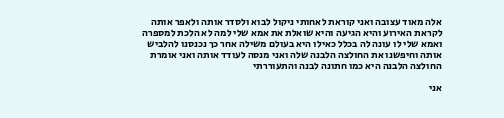אלה מאוד עצובה ואני קוראת לאחותי ניקול לבוא ולסדר אותה ולאפר אותה לקראת האירוע והיא הגיעה והיא שואלת את אמא שלי למה לא הלכת למספרה ואמא שלי לו עונה לה בכלל כאילו היא בעולם משילה אחר כך נכנסנו להלביש אותה וחיפשנו את החולצה הלבנה שלה ואני מנסה לעודד אותה ואני אומרת החולצה הלבנה היא כמו חתונה לבנה והתעוררתי

אני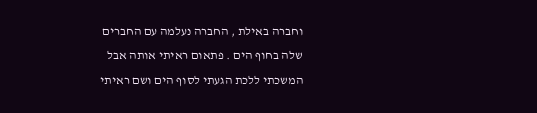וחברה באילת , החברה נעלמה עם החברים שלה בחוף הים . פתאום ראיתי אותה אבל המשכתי ללכת הגעתי לסוף הים ושם ראיתי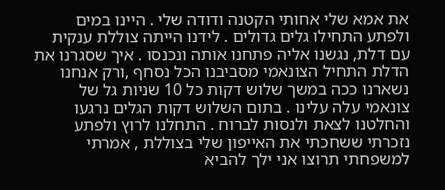את אמא שלי אחותי הקטנה ודודה שלי . היינו במים ולפתע התחילו גלים גדולים . לידנו הייתה צוללת ענקית עם דלת, נגשנו אליה פתחנו אותה ונכנסו . איך שסגרנו את הדלת התחיל הצונאמי מסביבנו הכל נסחף ,ורק אנחנו נשארנו ככה במשך שלוש דקות כל 10 שניות גל של צונאמי עלה עלינו . בתום השלוש דקות הגלים נרגעו והחלטנו לצאת ולנסות לברוח . התחלנו לרוץ ולפתע נזכרתי ששחכתי את האייפון שלי בצוללת , אמרתי למשפחתי תרוצו אני ילך להביא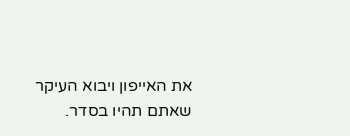את האייפון ויבוא העיקר שאתם תהיו בסדר.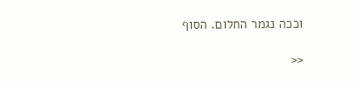וככה נגמר החלום. הסוף

<<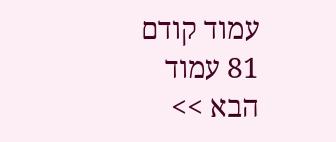עמוד קודם 81 עמוד הבא >>